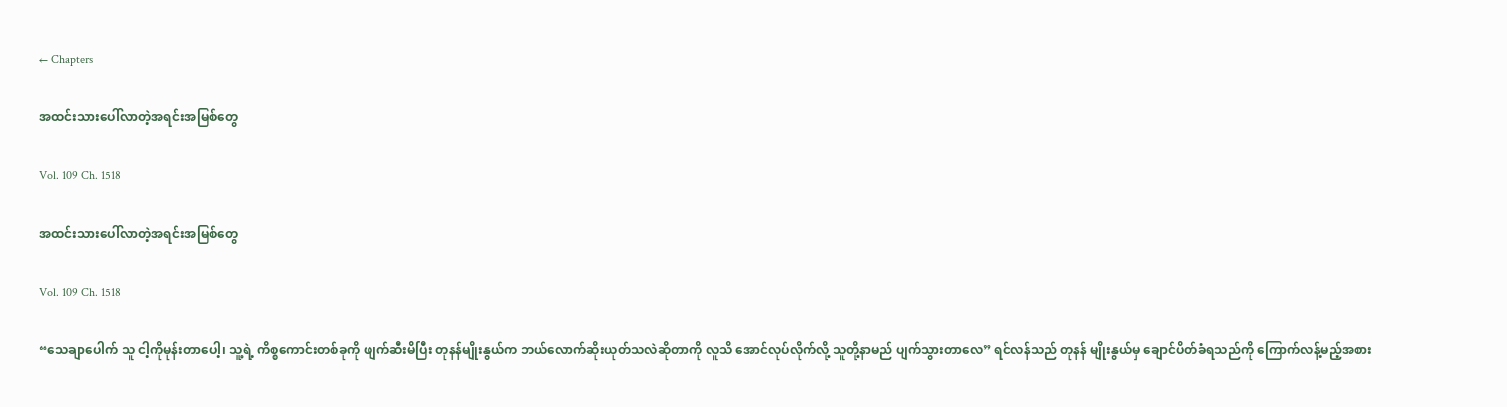← Chapters

အထင်းသားပေါ်လာတဲ့အရင်းအမြစ်တွေ

Vol. 109 Ch. 1518

အထင်းသားပေါ်လာတဲ့အရင်းအမြစ်တွေ

Vol. 109 Ch. 1518

“သေချာပေါက် သူ ငါ့ကိုမုန်းတာပေါ့၊ သူ့ရဲ့ ကိစ္စကောင်းတစ်ခုကို ဖျက်ဆီးမိပြီး တုနန်မျိုးနွယ်က ဘယ်လောက်ဆိုးယုတ်သလဲဆိုတာကို လူသိ အောင်လုပ်လိုက်လို့ သူတို့နာမည် ပျက်သွားတာလေ” ရင်လန်သည် တုနန် မျိုးနွယ်မှ ချောင်ပိတ်ခံရသည်ကို ကြောက်လန့်မည့်အစား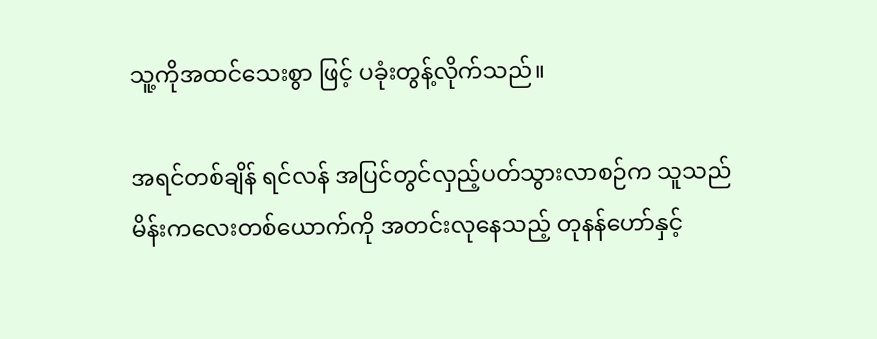သူ့ကိုအထင်သေးစွာ ဖြင့် ပခုံးတွန့်လိုက်သည်။

အရင်တစ်ချိန် ရင်လန် အပြင်တွင်လှည့်ပတ်သွားလာစဉ်က သူသည် မိန်းကလေးတစ်ယောက်ကို အတင်းလုနေသည့် တုနန်ဟော်နှင့်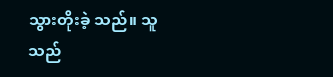သွားတိုးခဲ့ သည်။ သူသည်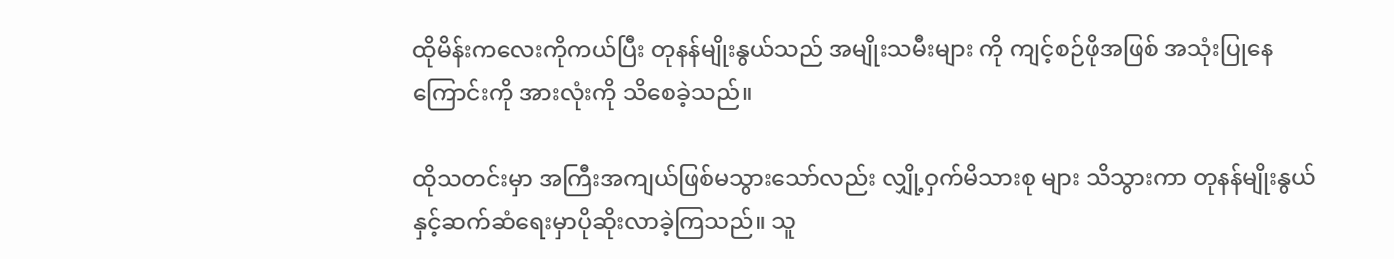ထိုမိန်းကလေးကိုကယ်ပြီး တုနန်မျိုးနွယ်သည် အမျိုးသမီးများ ကို ကျင့်စဉ်ဖိုအဖြစ် အသုံးပြုနေကြောင်းကို အားလုံးကို သိစေခဲ့သည်။

ထိုသတင်းမှာ အကြီးအကျယ်ဖြစ်မသွားသော်လည်း လျှို့ဝှက်မိသားစု များ သိသွားကာ တုနန်မျိုးနွယ်နှင့်ဆက်ဆံရေးမှာပိုဆိုးလာခဲ့ကြသည်။ သူ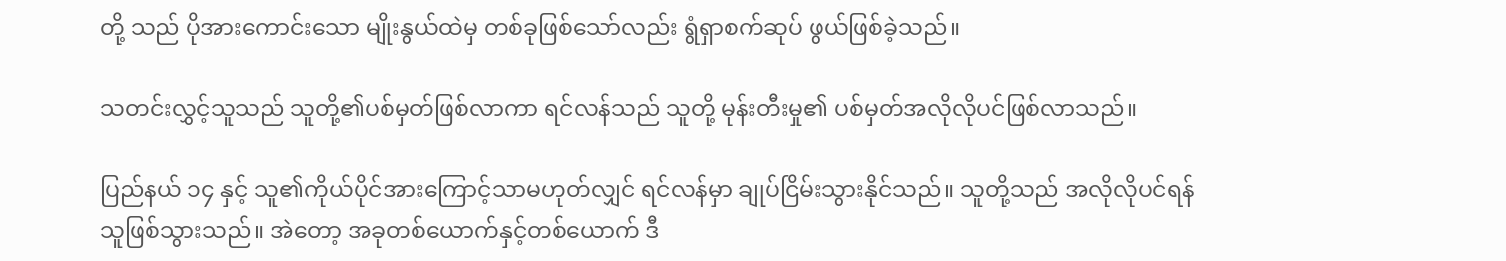တို့ သည် ပိုအားကောင်းသော မျိုးနွယ်ထဲမှ တစ်ခုဖြစ်သော်လည်း ရွံရှာစက်ဆုပ် ဖွယ်ဖြစ်ခဲ့သည်။

သတင်းလွှင့်သူသည် သူတို့၏ပစ်မှတ်ဖြစ်လာကာ ရင်လန်သည် သူတို့ မုန်းတီးမှု၏ ပစ်မှတ်အလိုလိုပင်ဖြစ်လာသည်။

ပြည်နယ် ၁၄ နှင့် သူ၏ကိုယ်ပိုင်အားကြောင့်သာမဟုတ်လျှင် ရင်လန်မှာ ချုပ်ငြိမ်းသွားနိုင်သည်။ သူတို့သည် အလိုလိုပင်ရန်သူဖြစ်သွားသည်။ အဲတော့ အခုတစ်ယောက်နှင့်တစ်ယောက် ဒီ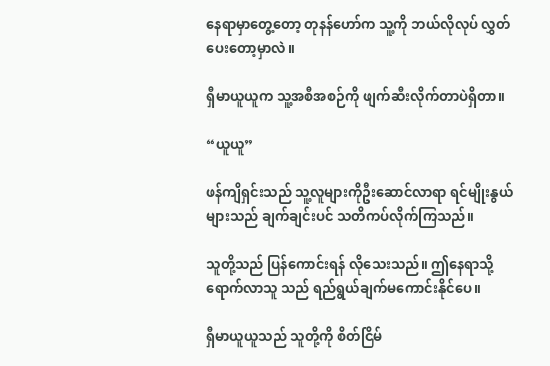နေရာမှာတွေ့တော့ တုနန်ဟော်က သူ့ကို ဘယ်လိုလုပ် လွှတ်ပေးတော့မှာလဲ။

ရှီမာယူယူက သူ့အစီအစဉ်ကို ဖျက်ဆီးလိုက်တာပဲရှိတာ။

“ယူယူ”

ဖန်ကျိရှင်းသည် သူ့လူများကိုဦးဆောင်လာရာ ရင်မျိုးနွယ်များသည် ချက်ချင်းပင် သတိကပ်လိုက်ကြသည်။

သူတို့သည် ပြန်ကောင်းရန် လိုသေးသည်။ ဤနေရာသို့ရောက်လာသူ သည် ရည်ရွယ်ချက်မကောင်းနိုင်ပေ။

ရှီမာယူယူသည် သူတို့ကို စိတ်ငြိမ်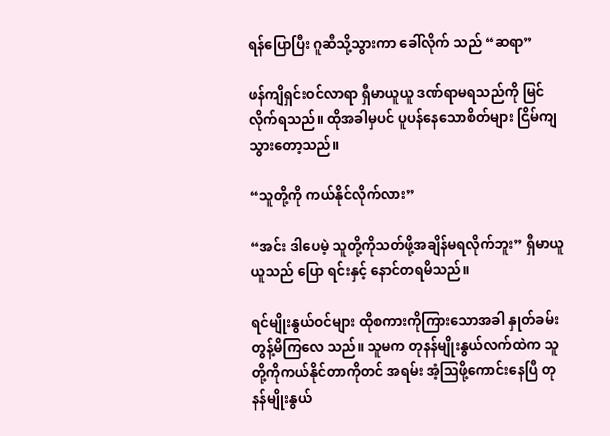ရန်ပြောပြီး ဂူဆီသို့သွားကာ ခေါ်လိုက် သည် “ဆရာ”

ဖန်ကျိရှင်းဝင်လာရာ ရှီမာယူယူ ဒဏ်ရာမရသည်ကို မြင်လိုက်ရသည်။ ထိုအခါမှပင် ပူပန်နေသောစိတ်များ ငြိမ်ကျသွားတော့သည်။

“သူတို့ကို ကယ်နိုင်လိုက်လား”

“အင်း ဒါပေမဲ့ သူတို့ကိုသတ်ဖို့အချိန်မရလိုက်ဘူး” ရှီမာယူယူသည် ပြော ရင်းနှင့် နောင်တရမိသည်။

ရင်မျိုးနွယ်ဝင်များ ထိုစကားကိုကြားသောအခါ နှုတ်ခမ်းတွန့်မိကြလေ သည်။ သူမက တုနန်မျိုးနွယ်လက်ထဲက သူတို့ကိုကယ်နိုင်တာကိုတင် အရမ်း အံ့ဩဖို့ကောင်းနေပြီ တုနန်မျိုးနွယ်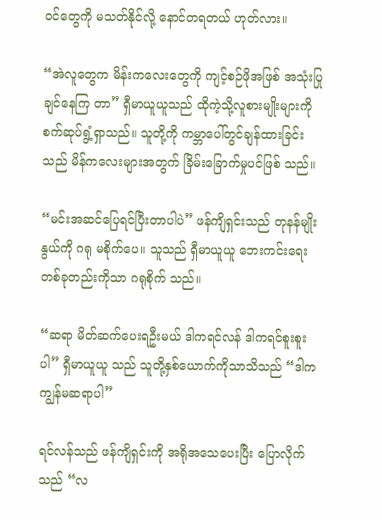ဝင်တွေကို မသတ်နိုင်လို့ နောင်တရတယ် ဟုတ်လား။

“အဲလူတွေက မိန်းကလေးတွေကို ကျင့်စဉ်ဖိုအဖြစ် အသုံးပြုချင်နေကြ တာ” ရှီမာယူယူသည် ထိုကဲ့သို့လူစားမျိုးများကို စက်ဆုပ်ရွံ့ရှာသည်။ သူတို့ကို ကမ္ဘာပေါ်တွင်ချန်ထားခြင်းသည် မိန်ကလေးများအတွက် ခြိမ်းခြောက်မှုပင်ဖြစ် သည်။

“မင်းအဆင်ပြေရင်ပြီးတာပါပဲ” ဖန်ကျိရှင်းသည် တုနန်မျိုးနွယ်ကို ဂရု မစိုက်ပေ။ သူသည် ရှီမာယူယူ ဘေးကင်းရေးတစ်ခုတည်းကိုသာ ဂရုစိုက် သည်။

“ဆရာ မိတ်ဆက်ပေးရဦးမယ် ဒါကရင်လန် ဒါကရင်စူးစူးပါ” ရှီမာယူယူ သည် သူတို့နှစ်ယောက်ကိုသာသိသည် “ဒါကကျွန်မဆရာပါ”

ရင်လန်သည် ဖန်ကျိရှင်းကို အရိုအသေပေးပြီး ပြောလိုက်သည် “လ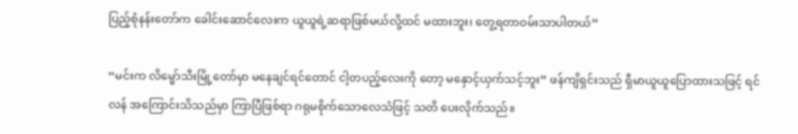ပြည့်စုံနန်းတော်က ခေါင်းဆောင်လေးက ယူယူရဲ့ဆရာဖြစ်မယ်လို့ထင် မထားဘူး၊ တွေ့ရတာဝမ်းသာပါတယ်”

“မင်းက လိမ္မော်သီးမြို့တော်မှာ မနေချင်ရင်တောင် ငါ့တပည့်လေးကို တော့ မနှောင့်ယှက်သင့်ဘူး” ဖန်ကျိရှင်းသည် ရှီမာယူယူပြောထားသဖြင့် ရင်လန် အကြောင်းသိသည်မှာ ကြာပြီဖြစ်ရာ ဂရုမစိုက်သောလေသံဖြင့် သတိ ပေးလိုက်သည်။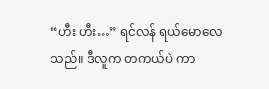“ဟီး ဟီး…” ရင်လန် ရယ်မောလေသည်။ ဒီလူက တကယ်ပဲ ကာ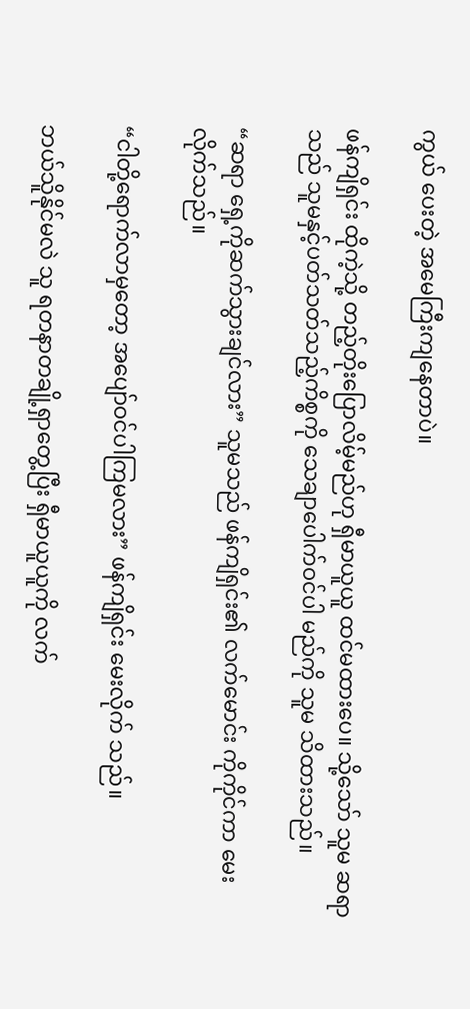ကွယ် ပေးတဲ့ အမေကြီးကျနေတာပဲ။

ဖန်ကျိရှင်း ထိုကဲ့သို့ တည့်တိုးပြောလိမ့်မည်ဟု ရှီမာယူယူ ထင်မထားပေ။ သို့သော် သူမ ဆရာသည် သူမနှင့်ပတ်သတ်သည့်ကိစ္စကို သေချာပေါက်ဝင်ပါ မည်ကို သူမ သိထားသည်။

“ဆရာ ရှေ့ကိုဆက်သွားချင်လား” သူမသည် ဖန်ကျိရှင်း၏ လက်မောင်း ကိုကိုင်ကာ မေးလိုက်သည်။

“ငါတို့ရောက်လာမှတော့ အပျော်ဝင်ပါကြမလား” ဖန်ကျိရှင်း မေးလိုက် သည်။

ဘယ်သိူနိုင်မလဲ သူ ရတနာတချို့ရှာတွေ့ပြီး ရှီမာယူယူကို လက်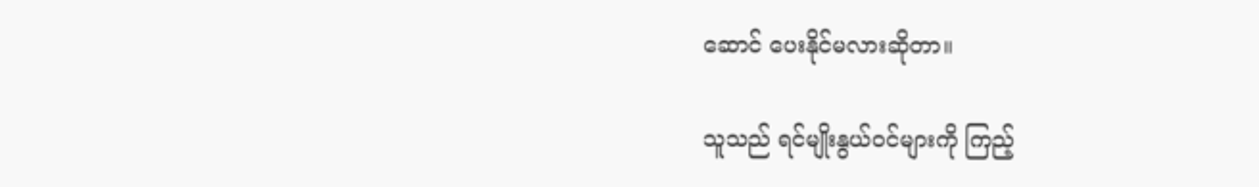ဆောင် ပေးနိုင်မလားဆိုတာ။

သူသည် ရင်မျိုးနွယ်ဝင်များကို ကြည့်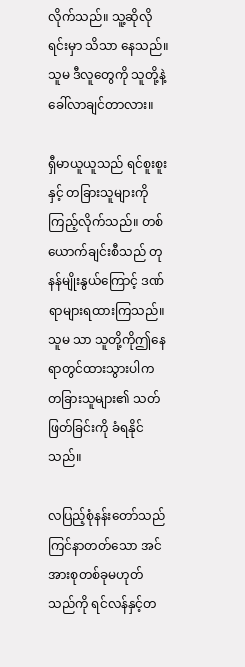လိုက်သည်။ သူ့ဆိုလိုရင်းမှာ သိသာ နေသည်။ သူမ ဒီလူတွေကို သူတို့နဲ့ခေါ်လာချင်တာလား။

ရှီမာယူယူသည် ရင်စူးစူးနှင့် တခြားသူများကိုကြည့်လိုက်သည်။ တစ် ယောက်ချင်းစီသည် တုနန်မျိုးနွယ်ကြောင့် ဒဏ်ရာများရထားကြသည်။ သူမ သာ သူတို့ကိုဤနေရာတွင်ထားသွားပါက တခြားသူများ၏ သတ်ဖြတ်ခြင်းကို ခံရနိုင်သည်။

လပြည့်စုံနန်းတော်သည် ကြင်နာတတ်သော အင်အားစုတစ်ခုမဟုတ် သည်ကို ရင်လန်နှင့်တ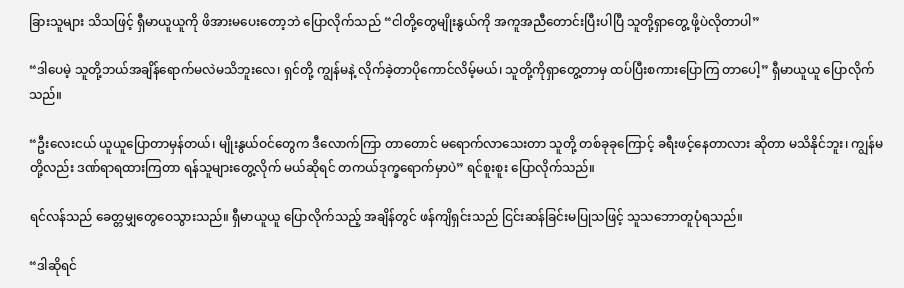ခြားသူများ သိသဖြင့် ရှီမာယူယူကို ဖိအားမပေးတော့ဘဲ ပြောလိုက်သည် “ငါတို့တွေမျိုးနွယ်ကို အကူအညီတောင်းပြီးပါပြီ သူတို့ရှာတွေ့ ဖို့ပဲလိုတာပါ”

“ဒါပေမဲ့ သူတို့ဘယ်အချိန်ရောက်မလဲမသိဘူးလေ၊ ရှင်တို့ ကျွန်မနဲ့ လိုက်ခဲ့တာပိုကောင်လိမ့်မယ်၊ သူတို့ကိုရှာတွေ့တာမှ ထပ်ပြီးစကားပြောကြ တာပေါ့” ရှီမာယူယူ ပြောလိုက်သည်။

“ဦးလေးငယ် ယူယူပြောတာမှန်တယ်၊ မျိုးနွယ်ဝင်တွေက ဒီလောက်ကြာ တာတောင် မရောက်လာသေးတာ သူတို့ တစ်ခုခုကြောင့် ခရီးဖင့်နေတာလား ဆိုတာ မသိနိုင်ဘူး၊ ကျွန်မတို့လည်း ဒဏ်ရာရထားကြတာ ရန်သူများတွေ့လိုက် မယ်ဆိုရင် တကယ်ဒုက္ခရောက်မှာပဲ” ရင်စူးစူး ပြောလိုက်သည်။

ရင်လန်သည် ခေတ္တမျှတွေဝေသွားသည်။ ရှီမာယူယူ ပြောလိုက်သည့် အချိန်တွင် ဖန်ကျိရှင်းသည် ငြင်းဆန်ခြင်းမပြုသဖြင့် သူသဘောတူပုံရသည်။

“ဒါဆိုရင်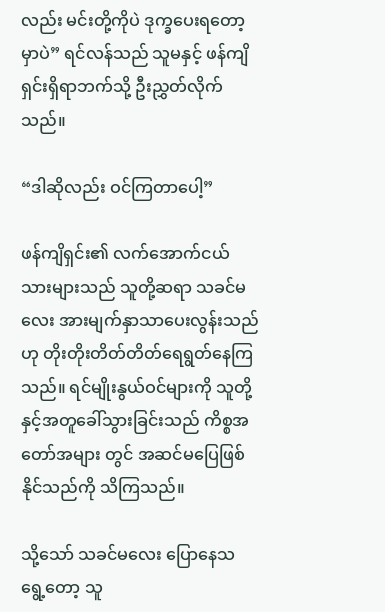လည်း မင်းတို့ကိုပဲ ဒုက္ခပေးရတော့မှာပဲ” ရင်လန်သည် သူမနှင့် ဖန်ကျိရှင်းရှိရာဘက်သို့ ဦးညွှတ်လိုက်သည်။

“ဒါဆိုလည်း ဝင်ကြတာပေါ့”

ဖန်ကျိရှင်း၏ လက်အောက်ငယ်သားများသည် သူတို့ဆရာ သခင်မလေး အားမျက်နှာသာပေးလွန်းသည်ဟု တိုးတိုးတိတ်တိတ်ရေရွတ်နေကြသည်။ ရင်မျိုးနွယ်ဝင်များကို သူတို့နှင့်အတူခေါ်သွားခြင်းသည် ကိစ္စအတော်အများ တွင် အဆင်မပြေဖြစ်နိုင်သည်ကို သိကြသည်။

သို့သော် သခင်မလေး ပြောနေသရွေ့တော့ သူ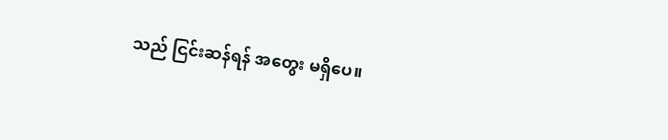သည် ငြင်းဆန်ရန် အတွေး မရှိပေ။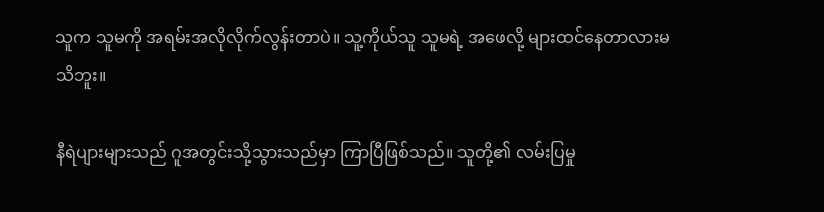သူက သူမကို အရမ်းအလိုလိုက်လွန်းတာပဲ။ သူ့ကိုယ်သူ သူမရဲ့ အဖေလို့ များထင်နေတာလားမသိဘူး။

နီရဲပျားများသည် ဂူအတွင်းသို့သွားသည်မှာ ကြာပြီဖြစ်သည်။ သူတို့၏ လမ်းပြမှု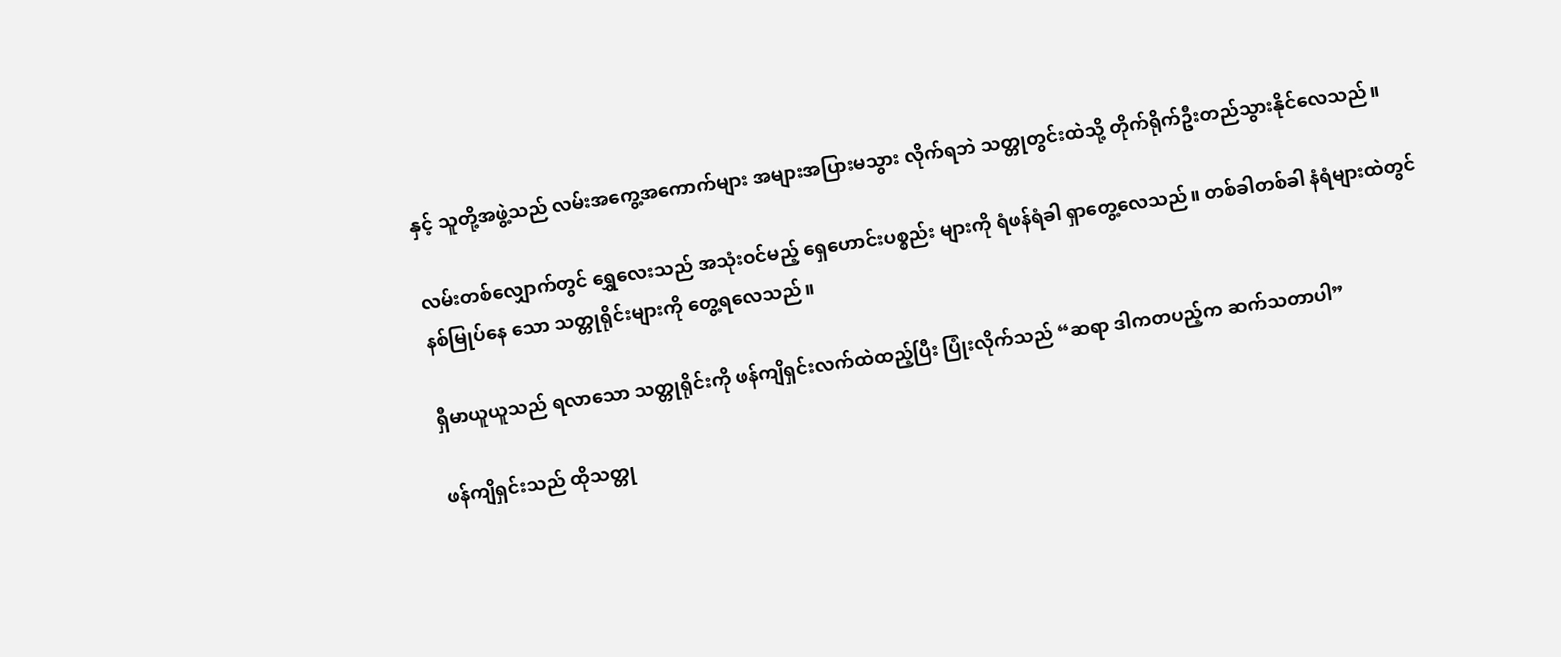နှင့် သူတို့အဖွဲ့သည် လမ်းအကွေ့အကောက်များ အများအပြားမသွား လိုက်ရဘဲ သတ္တုတွင်းထဲသို့ တိုက်ရိုက်ဦးတည်သွားနိုင်လေသည်။

လမ်းတစ်လျှောက်တွင် ရွှေလေးသည် အသုံးဝင်မည့် ရှေဟောင်းပစ္စည်း များကို ရံဖန်ရံခါ ရှာတွေ့လေသည်။ တစ်ခါတစ်ခါ နံရံများထဲတွင် နစ်မြုပ်နေ သော သတ္တုရိုင်းများကို တွေ့ရလေသည်။

ရှီမာယူယူသည် ရလာသော သတ္တုရိုင်းကို ဖန်ကျိရှင်းလက်ထဲထည့်ပြီး ပြုံးလိုက်သည် “ဆရာ ဒါကတပည့်က ဆက်သတာပါ”

ဖန်ကျိရှင်းသည် ထိုသတ္တု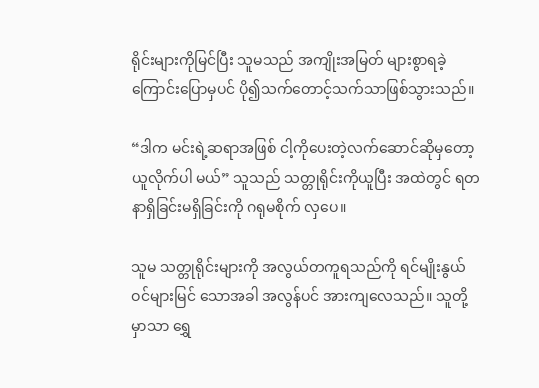ရိုင်းများကိုမြင်ပြီး သူမသည် အကျိုးအမြတ် များစွာရခဲ့ကြောင်းပြောမှပင် ပို၍သက်တောင့်သက်သာဖြစ်သွားသည်။

“ဒါက မင်းရဲ့ဆရာအဖြစ် ငါ့ကိုပေးတဲ့လက်ဆောင်ဆိုမှတော့ ယူလိုက်ပါ မယ်” သူသည် သတ္တုရိုင်းကိုယူပြီး အထဲတွင် ရတနာရှိခြင်းမရှိခြင်းကို ဂရုမစိုက် လှပေ။

သူမ သတ္တုရိုင်းများကို အလွယ်တကူရသည်ကို ရင်မျိုးနွယ်ဝင်များမြင် သောအခါ အလွန်ပင် အားကျလေသည်။ သူတို့မှာသာ ရွှေ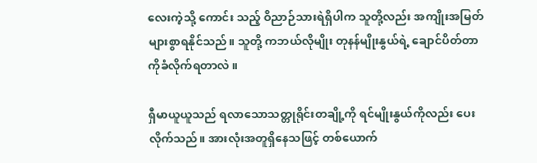လေးကဲ့သို့ ကောင်း သည့် ဝိညာဉ်သားရဲရှိပါက သူတို့လည်း အကျိုးအမြတ်များစွာရနိုင်သည်။ သူတို့ ကဘယ်လိုမျိုး တုနန်မျိုးနွယ်ရဲ့ ချောင်ပိတ်တာကိုခံလိုက်ရတာလဲ။

ရှီမာယူယူသည် ရလာသောသတ္တုရိုင်းတချို့ကို ရင်မျိုးနွယ်ကိုလည်း ပေး လိုက်သည်။ အားလုံးအတူရှိနေသဖြင့် တစ်ယောက်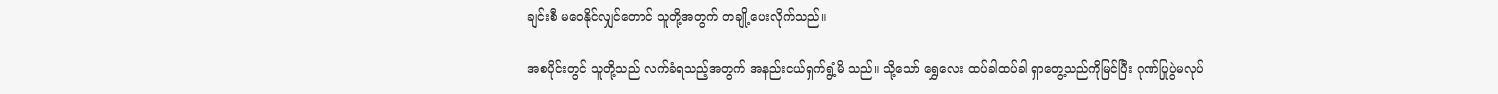ချင်းစီ မဝေနိုင်လျှင်တောင် သူတို့အတွက် တချို့ပေးလိုက်သည်။

အစပိုင်းတွင် သူတို့သည် လက်ခံရသည့်အတွက် အနည်းငယ်ရှက်ရွံ့မိ သည်။ သို့သော် ရွှေလေး ထပ်ခါထပ်ခါ ရှာတွေ့သည်ကိုမြင်ပြီး ဂုဏ်ပြုပွဲမလုပ်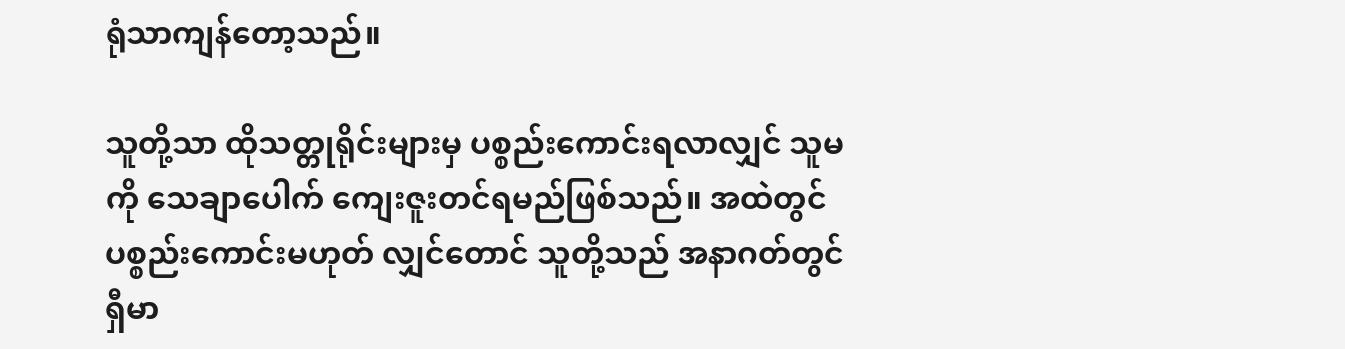ရုံသာကျန်တော့သည်။

သူတို့သာ ထိုသတ္တုရိုင်းများမှ ပစ္စည်းကောင်းရလာလျှင် သူမကို သေချာပေါက် ကျေးဇူးတင်ရမည်ဖြစ်သည်။ အထဲတွင် ပစ္စည်းကောင်းမဟုတ် လျှင်တောင် သူတို့သည် အနာဂတ်တွင် ရှီမာ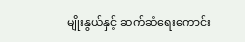မျိုးနွယ်နှင့် ဆက်ဆံရေးကောင်း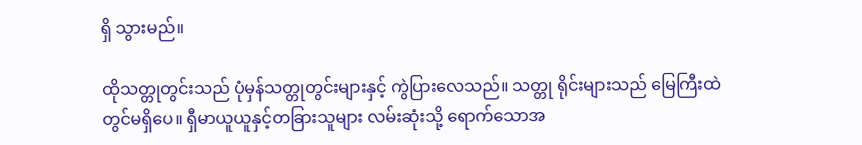ရှိ သွားမည်။

ထိုသတ္တုတွင်းသည် ပုံမှန်သတ္တုတွင်းများနှင့် ကွဲပြားလေသည်။ သတ္တု ရိုင်းများသည် မြေကြီးထဲတွင်မရှိပေ။ ရှီမာယူယူနှင့်တခြားသူများ လမ်းဆုံးသို့ ရောက်သောအ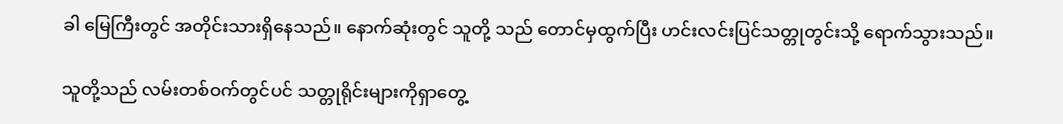ခါ မြေကြီးတွင် အတိုင်းသားရှိနေသည်။ နောက်ဆုံးတွင် သူတို့ သည် တောင်မှထွက်ပြီး ဟင်းလင်းပြင်သတ္တုတွင်းသို့ ရောက်သွားသည်။

သူတို့သည် လမ်းတစ်ဝက်တွင်ပင် သတ္တုရိုင်းများကိုရှာတွေ့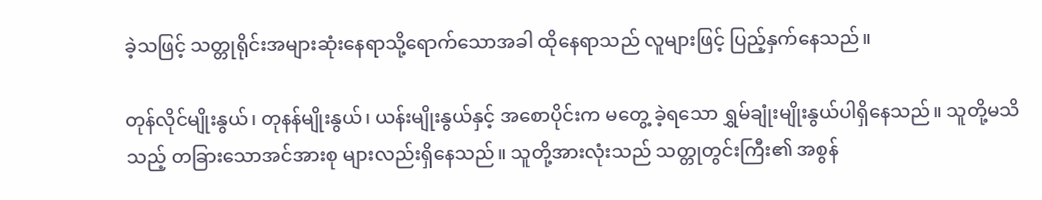ခဲ့သဖြင့် သတ္တုရိုင်းအများဆုံးနေရာသို့ရောက်သောအခါ ထိုနေရာသည် လူများဖြင့် ပြည့်နှက်နေသည်။

တုန်လိုင်မျိုးနွယ်၊ တုနန်မျိုးနွယ်၊ ယန်းမျိုးနွယ်နှင့် အစောပိုင်းက မတွေ့ ခဲ့ရသော ရွှမ်ချုံးမျိုးနွယ်ပါရှိနေသည်။ သူတို့မသိသည့် တခြားသောအင်အားစု များလည်းရှိနေသည်။ သူတို့အားလုံးသည် သတ္တုတွင်းကြီး၏ အစွန်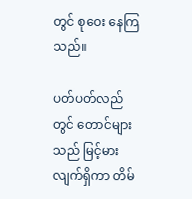တွင် စုဝေး နေကြသည်။

ပတ်ပတ်လည်တွင် တောင်များသည် မြင့်မားလျက်ရှိကာ တိမ်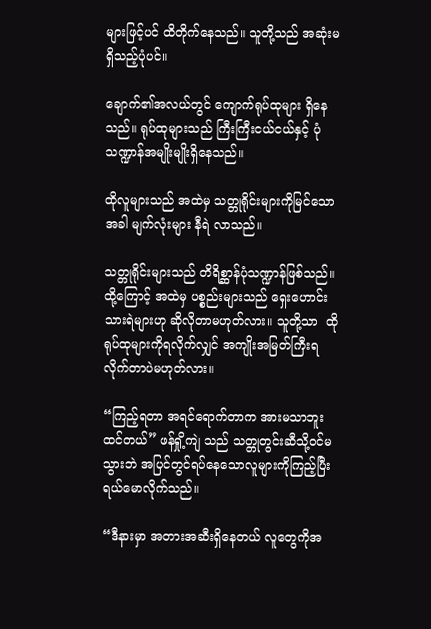များဖြင့်ပင် ထိတိုက်နေသည်။ သူတို့သည် အဆုံးမရှိသည့်ပုံပင်။

ချောက်၏အလယ်တွင် ကျောက်ရုပ်ထုများ ရှိနေသည်။ ရုပ်ထုများသည် ကြီးကြီးငယ်ငယ်နှင့် ပုံသဏ္ဍာန်အမျိုးမျိုးရှိနေသည်။

ထိုလူများသည် အထဲမှ သတ္တုရိုင်းများကိုမြင်သောအခါ မျက်လုံးများ နီရဲ လာသည်။

သတ္တုရိုင်းများသည် တိရိစ္ဆာန်ပုံသဏ္ဍာန်ဖြစ်သည်။ ထို့ကြောင့် အထဲမှ ပစ္စည်းများသည် ရှေးဟောင်းသားရဲများဟု ဆိုလိုတာမဟုတ်လား။ သူတို့သာ  ထိုရုပ်ထုများကိုရလိုက်လျှင် အကျိုးအမြတ်ကြီးရလိုက်တာပဲမဟုတ်လား။

“ကြည့်ရတာ အရင်ရောက်တာက အားမသာဘူးထင်တယ်” ဖန်ရှို့ကျဲ သည် သတ္တုတွင်းဆီသို့ဝင်မသွားဘဲ အပြင်တွင်ရပ်နေသောလူများကိုကြည့်ပြီး ရယ်မောလိုက်သည်။

“ဒီနားမှာ အတားအဆီးရှိနေတယ် လူတွေကိုအ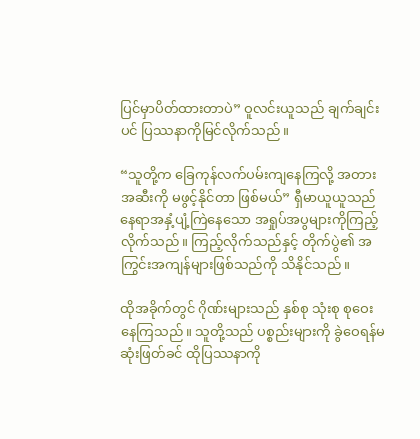ပြင်မှာပိတ်ထားတာပဲ” ဝူလင်းယူသည် ချက်ချင်းပင် ပြဿနာကိုမြင်လိုက်သည်။

“သူတို့က ခြေကုန်လက်ပမ်းကျနေကြလို့ အတားအဆီးကို မဖွင့်နိုင်တာ ဖြစ်မယ်” ရှီမာယူယူသည် နေရာအနှံ့ပျံ့ကြဲနေသော အရှုပ်အပွများကိုကြည့် လိုက်သည်။ ကြည့်လိုက်သည်နှင့် တိုက်ပွဲ၏ အကြွင်းအကျန်များဖြစ်သည်ကို သိနိုင်သည်။

ထိုအခိုက်တွင် ဂိုဏ်းများသည် နှစ်စု သုံးစု စုဝေးနေကြသည်။ သူတို့သည် ပစ္စည်းများကို ခွဲဝေရန်မဆုံးဖြတ်ခင် ထိုပြဿနာကို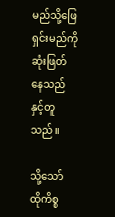မည်သို့ဖြေရှင်းမည်ကို ဆုံးဖြတ်နေသည်နှင့်တူသည်။

သို့သော် ထိုကိစ္စ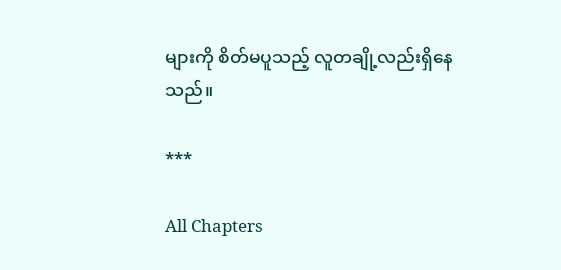များကို စိတ်မပူသည့် လူတချို့လည်းရှိနေသည်။

***

All Chapters